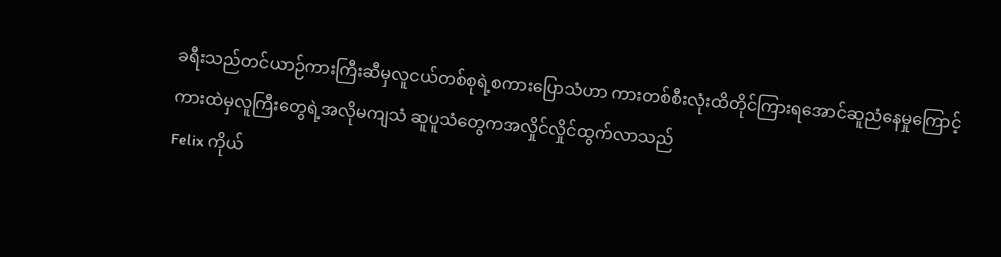ခရီးသည်တင်ယာဉ်ကားကြီးဆီမှလူငယ်တစ်စုရဲ့စကားပြောသံဟာ ကားတစ်စီးလုံးထိတိုင်ကြားရအောင်ဆူညံနေမှုကြောင့် ကားထဲမှလူကြီးတွေရဲ့အလိုမကျသံ ဆူပူသံတွေကအလှိုင်လှိုင်ထွက်လာသည်
Felix ကိုယ်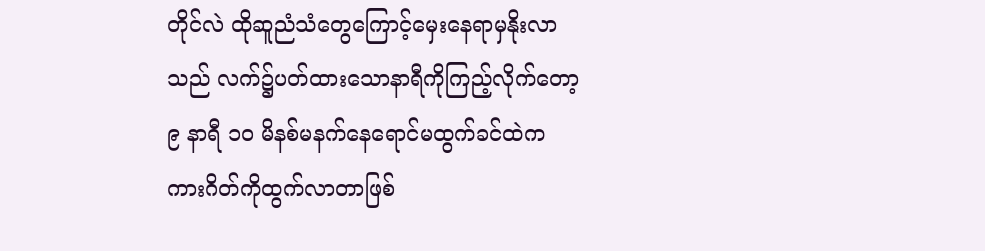တိုင်လဲ ထိုဆူညံသံတွေကြောင့်မှေးနေရာမှနိုးလာသည် လက်၌ပတ်ထားသောနာရီကိုကြည့်လိုက်တော့ ၉ နာရီ ၁၀ မိနစ်မနက်နေရောင်မထွက်ခင်ထဲက ကားဂိတ်ကိုထွက်လာတာဖြစ်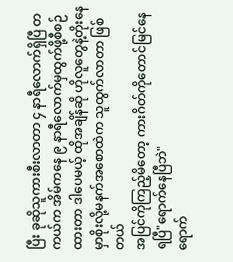ပြီး ခုဆိုသူကားစီးလာတာ ၄ နာရီလောက်ရှိပြီ တကယ်က အိမ်ကနေ ၉ နာရီလောက်မှထွက်ဖို့စီစဉ်ထားတာ ဒါပေမယ့် ထိုအချိန်ဆို ဟိုလူတွေနဲ့တိုးနေမှာစိုးလို့မနက်အစောထဲက သူထွက်လာတာ ဖြစ်တယ်
အပြင်ကိုကြည့်မိတော့ ကားဂိတ်ကိုတောင်မြင်နေရပြီ"ရောက်နေပြီဘဲ"
ရောက်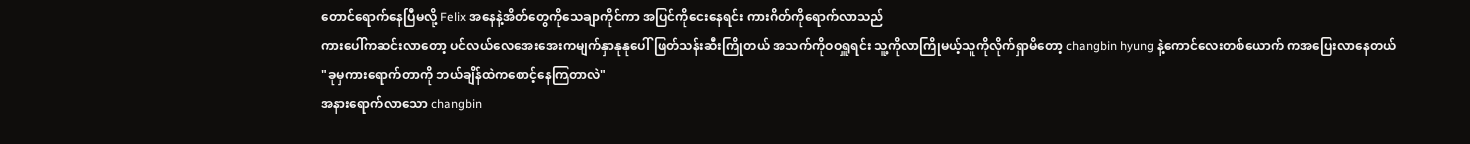တောင်ရောက်နေပြီမလို့ Felix အနေနဲ့အိတ်တွေကိုသေချာကိုင်ကာ အပြင်ကိုငေးနေရင်း ကားဂိတ်ကိုရောက်လာသည်
ကားပေါ်ကဆင်းလာတော့ ပင်လယ်လေအေးအေးကမျက်နှာနုနုပေါ်ဖြတ်သန်းဆီးကြိုတယ် အသက်ကိုဝဝရှူရင်း သူ့ကိုလာကြိုမယ့်သူကိုလိုက်ရှာမိတော့ changbin hyung နဲ့ကောင်လေးတစ်ယောက် ကအပြေးလာနေတယ်
"ခုမှကားရောက်တာကို ဘယ်ချိန်ထဲကစောင့်နေကြတာလဲ"
အနားရောက်လာသော changbin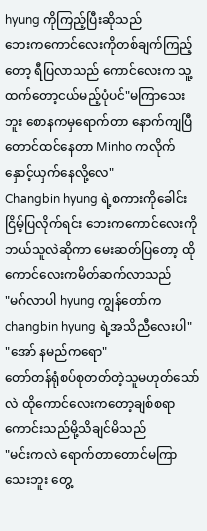hyung ကိုကြည့်ပြီးဆိုသည်
ဘေးကကောင်လေးကိုတစ်ချက်ကြည့်တော့ ရီပြလာသည် ကောင်လေးက သူ့ထက်တော့ငယ်မည့်ပုံပင်"မကြာသေးဘူး စောနကမှရောက်တာ နောက်ကျပြီတောင်ထင်နေတာ Minho ကလိုက်နှောင့်ယှက်နေလို့လေ"
Changbin hyung ရဲ့စကားကိုခေါင်းငြိမ့်ပြလိုက်ရင်း ဘေးကကောင်လေးကိုဘယ်သူလဲဆိုကာ မေးဆတ်ပြတော့ ထိုကောင်လေးကမိတ်ဆက်လာသည်
"မဂ်လာပါ hyung ကျွန်တော်က changbin hyung ရဲ့အသိညီလေးပါ"
"အော် နမည်ကရော"
တော်တန်ရုံစပ်စုတတ်တဲ့သူမဟုတ်သော်လဲ ထိုကောင်လေးကတော့ချစ်စရာကောင်းသည်မို့သိချင်မိသည်
"မင်းကလဲ ရောက်တာတောင်မကြာသေးဘူး တွေ့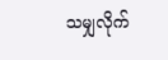သမျှလိုက်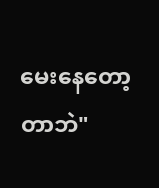မေးနေတော့တာဘဲ"